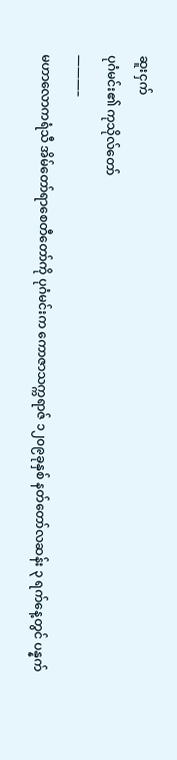ဆူးငှက်
ပုဂံမင်း၏ ကုသိုလ်တော်
———–
မဟာလောကရံသီ အိမ်တော်ရာစေတီတော်ကို ပုဂံမင်းက ကောဇာသက္ကရာဇ် ၁၂၀၉ခုနှစ် နတ်တော်လဆန်း ၃ ရက်နေ့တွင် ပန္နက်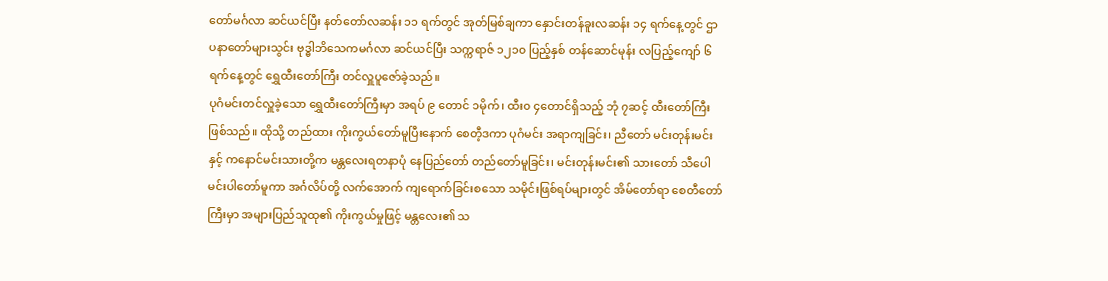တော်မင်္ဂလာ ဆင်ယင်ပြီး နတ်တော်လဆန်း ၁၁ ရက်တွင် အုတ်မြစ်ချကာ နှောင်းတန်ခူးလဆန်း ၁၄ ရက်နေ့တွင် ဌာပနာတော်များသွင်း ဗုဒ္ဓါဘိသေကမင်္ဂလာ ဆင်ယင်ပြီး သက္ကရာဇ် ၁၂၁၀ ပြည့်နှစ် တန်ဆောင်မုန်း လပြည့်ကျော် ၆ ရက်နေ့တွင် ရွှေထီးတော်ကြီး တင်လှူပူဇော်ခဲ့သည်။
ပုဂံမင်းတင်လှူခဲ့သော ရွှေထီးတော်ကြီးမှာ အရပ် ၉ တောင် ၁မိုက်၊ ထီး၀ ၄တောင်ရှိသည့် ဘုံ ၇ဆင့် ထီးတော်ကြီးဖြစ်သည်။ ထိုသို့ တည်ထား ကိုးကွယ်တော်မူပြီးနောက် စေတီ့ဒကာ ပုဂံမင်း အရာကျခြင်း၊ ညီတော် မင်းတုန်းမင်းနှင့် ကနောင်မင်းသားတို့က မန္တလေးရတနာပုံ နေပြည်တော် တည်တော်မူခြင်း၊ မင်းတုန်းမင်း၏ သားတော် သီပေါမင်းပါတော်မူကာ အင်္ဂလိပ်တို့ လက်အောက် ကျရောက်ခြင်းစသော သမိုင်းဖြစ်ရပ်များတွင် အိမ်တော်ရာ စေတီတော်ကြီးမှာ အများပြည်သူထု၏ ကိုးကွယ်မှုဖြင့် မန္တလေး၏ သ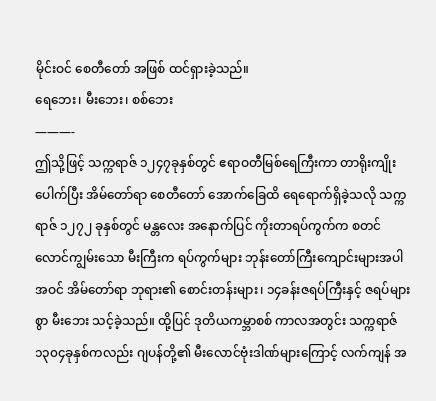မိုင်းဝင် စေတီတော် အဖြစ် ထင်ရှားခဲ့သည်။
ရေဘေး၊ မီးဘေး၊ စစ်ဘေး
———-
ဤသို့ဖြင့် သက္ကရာဇ် ၁၂၄၇ခုနှစ်တွင် ဧရာဝတီမြစ်ရေကြီးကာ တာရိုးကျိုးပေါက်ပြီး အိမ်တော်ရာ စေတီတော် အောက်ခြေထိ ရေရောက်ရှိခဲ့သလို သက္ကရာဇ် ၁၂၇၂ ခုနှစ်တွင် မန္တလေး အနောက်ပြင် ကိုးတာရပ်ကွက်က စတင် လောင်ကျွမ်းသော မီးကြီးက ရပ်ကွက်များ ဘုန်းတော်ကြီးကျောင်းများအပါအဝင် အိမ်တော်ရာ ဘုရား၏ စောင်းတန်းများ၊ ၁၄ခန်းဇရပ်ကြီးနှင့် ဇရပ်များစွာ မီးဘေး သင့်ခဲ့သည်။ ထို့ပြင် ဒုတိယကမ္ဘာစစ် ကာလအတွင်း သက္ကရာဇ် ၁၃၀၄ခုနှစ်ကလည်း ဂျပန်တို့၏ မီးလောင်ဗုံးဒါဏ်များကြောင့် လက်ကျန် အ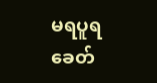မရပူရခေတ်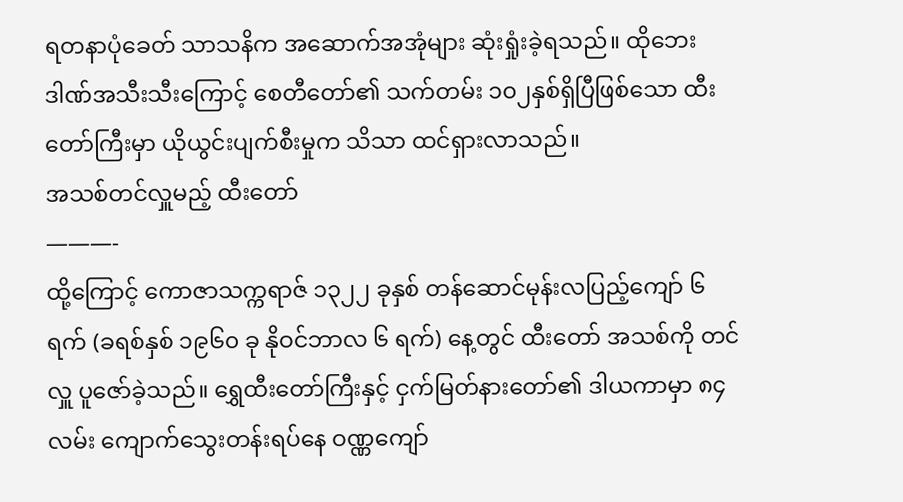ရတနာပုံခေတ် သာသနိက အဆောက်အအုံများ ဆုံးရှုံးခဲ့ရသည်။ ထိုဘေးဒါဏ်အသီးသီးကြောင့် စေတီတော်၏ သက်တမ်း ၁၀၂နှစ်ရှိပြီဖြစ်သော ထီးတော်ကြီးမှာ ယိုယွင်းပျက်စီးမှုက သိသာ ထင်ရှားလာသည်။
အသစ်တင်လှူမည့် ထီးတော်
———-
ထို့ကြောင့် ကောဇာသက္ကရာဇ် ၁၃၂၂ ခုနှစ် တန်ဆောင်မုန်းလပြည့်ကျော် ၆ ရက် (ခရစ်နှစ် ၁၉၆၀ ခု နိုဝင်ဘာလ ၆ ရက်) နေ့တွင် ထီးတော် အသစ်ကို တင်လှူ ပူဇော်ခဲ့သည်။ ရွှေထီးတော်ကြီးနှင့် ငှက်မြတ်နားတော်၏ ဒါယကာမှာ ၈၄လမ်း ကျောက်သွေးတန်းရပ်နေ ဝဏ္ဏကျော်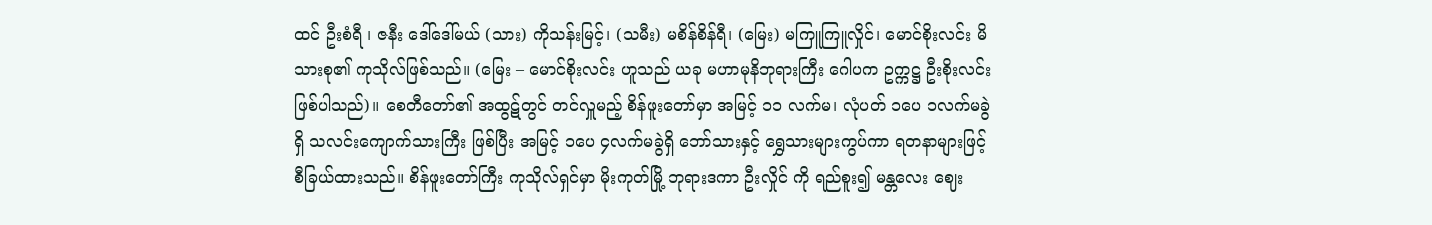ထင် ဦးစံရီ ၊ ဇနီး ဒေါ်ဒေါ်မယ် (သား) ကိုသန်းမြင့်၊ (သမီး) မစိန်စိန်ရီ၊ (မြေး) မကြူကြူလှိုင်၊ မောင်စိုးလင်း မိသားစု၏ ကုသိုလ်ဖြစ်သည်။ (မြေး – မောင်စိုးလင်း ဟူသည် ယခု မဟာမုနိဘုရားကြီး ဂေါပက ဥက္ကဋ္ဌ ဦးစိုးလင်း ဖြစ်ပါသည်)။ စေတီတော်၏ အထွဋ်တွင် တင်လှူမည့် စိန်ဖူးတော်မှာ အမြင့် ၁၁ လက်မ၊ လုံပတ် ၁ပေ ၁လက်မခွဲ ရှိ သလင်းကျောက်သားကြီး ဖြစ်ပြီး အမြင့် ၁ပေ ၄လက်မခွဲရှိ ဘော်သားနှင့် ရွှေသားများကွပ်ကာ ရတနာများဖြင့် စီခြယ်ထားသည်။ စိန်ဖူးတော်ကြီး ကုသိုလ်ရှင်မှာ မိုးကုတ်မြို့ ဘုရားဒကာ ဦးလှိုင် ကို ရည်စူး၍ မန္တလေး ဈေး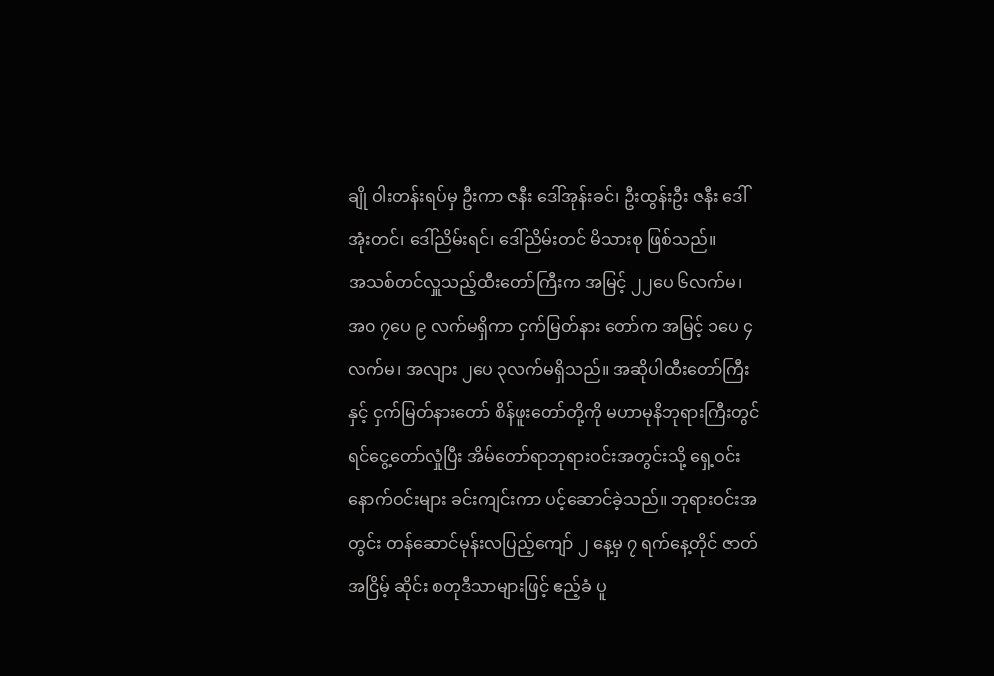ချို ဝါးတန်းရပ်မှ ဦးကာ ဇနီး ဒေါ်အုန်းခင်၊ ဦးထွန်းဦး ဇနီး ဒေါ်အုံးတင်၊ ဒေါ်ညိမ်းရင်၊ ဒေါ်ညိမ်းတင် မိသားစု ဖြစ်သည်။
အသစ်တင်လှူသည့်ထီးတော်ကြီးက အမြင့် ၂၂ပေ ၆လက်မ၊ အ၀ ၇ပေ ၉ လက်မရှိကာ ငှက်မြတ်နား တော်က အမြင့် ၁ပေ ၄လက်မ၊ အလျား ၂ပေ ၃လက်မရှိသည်။ အဆိုပါထီးတော်ကြီးနှင့် ငှက်မြတ်နားတော် စိန်ဖူးတော်တို့ကို မဟာမုနိဘုရားကြီးတွင် ရင်ငွေ့တော်လှုံပြီး အိမ်တော်ရာဘုရားဝင်းအတွင်းသို့ ရှေ့ဝင်းနောက်ဝင်းများ ခင်းကျင်းကာ ပင့်ဆောင်ခဲ့သည်။ ဘုရားဝင်းအတွင်း တန်ဆောင်မုန်းလပြည့်ကျော် ၂ နေ့မှ ၇ ရက်နေ့တိုင် ဇာတ် အငြိမ့် ဆိုင်း စတုဒီသာများဖြင့် ဧည့်ခံ ပူ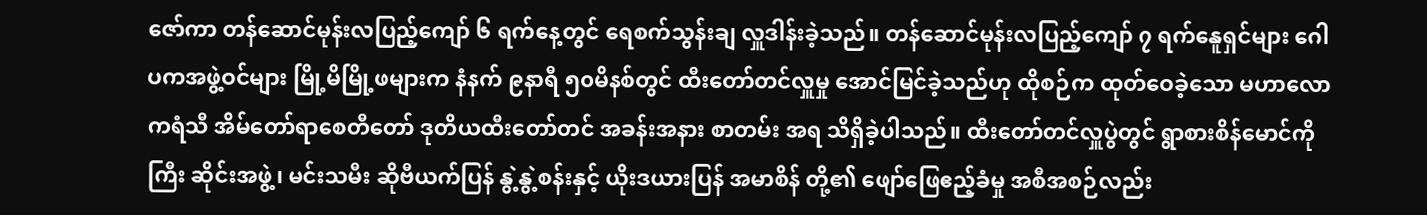ဇော်ကာ တန်ဆောင်မုန်းလပြည့်ကျော် ၆ ရက်နေ့တွင် ရေစက်သွန်းချ လှူဒါန်းခဲ့သည်။ တန်ဆောင်မုန်းလပြည့်ကျော် ၇ ရက်နေူရှင်များ ဂေါပကအဖွဲ့ဝင်များ မြို့မိမြို့ဖများက နံနက် ၉နာရီ ၅၀မိနစ်တွင် ထီးတော်တင်လှူမှု အောင်မြင်ခဲ့သည်ဟု ထိုစဉ်က ထုတ်ဝေခဲ့သော မဟာလောကရံသီ အိမ်တော်ရာစေတီတော် ဒုတိယထီးတော်တင် အခန်းအနား စာတမ်း အရ သိရှိခဲ့ပါသည်။ ထီးတော်တင်လှူပွဲတွင် ရွာစားစိန်မောင်ကိုကြီး ဆိုင်းအဖွဲ့၊ မင်းသမီး ဆိုဗီယက်ပြန် နွဲ့နွဲ့စန်းနှင့် ယိုးဒယားပြန် အမာစိန် တို့၏ ဖျော်ဖြေဧည့်ခံမှု အစီအစဉ်လည်း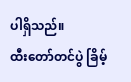ပါရှိသည်။
ထီးတော်တင်ပွဲ ခြိမ့်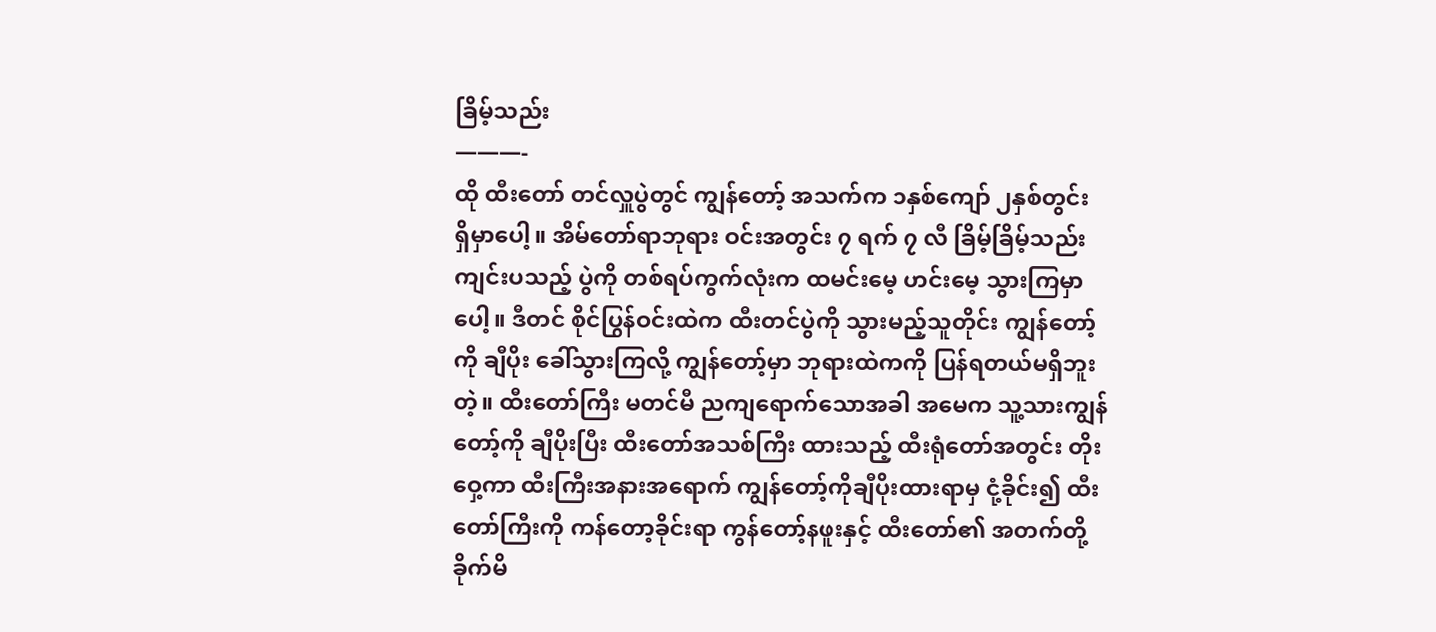ခြိမ့်သည်း
———-
ထို ထီးတော် တင်လှူပွဲတွင် ကျွန်တော့် အသက်က ၁နှစ်ကျော် ၂နှစ်တွင်း ရှိမှာပေါ့။ အိမ်တော်ရာဘုရား ဝင်းအတွင်း ၇ ရက် ၇ လီ ခြိမ့်ခြိမ့်သည်း ကျင်းပသည့် ပွဲကို တစ်ရပ်ကွက်လုံးက ထမင်းမေ့ ဟင်းမေ့ သွားကြမှာပေါ့။ ဒီတင် စိုင်ပြွန်ဝင်းထဲက ထီးတင်ပွဲကို သွားမည့်သူတိုင်း ကျွန်တော့်ကို ချီပိုး ခေါ်သွားကြလို့ ကျွန်တော့်မှာ ဘုရားထဲကကို ပြန်ရတယ်မရှိဘူးတဲ့။ ထီးတော်ကြီး မတင်မီ ညကျရောက်သောအခါ အမေက သူ့သားကျွန်တော့်ကို ချီပိုးပြီး ထီးတော်အသစ်ကြီး ထားသည့် ထီးရုံတော်အတွင်း တိုးဝှေ့ကာ ထီးကြီးအနားအရောက် ကျွန်တော့်ကိုချီပိုးထားရာမှ ငုံ့ခိုင်း၍ ထီးတော်ကြီးကို ကန်တော့ခိုင်းရာ ကွန်တော့်နဖူးနှင့် ထီးတော်၏ အတက်တို့ ခိုက်မိ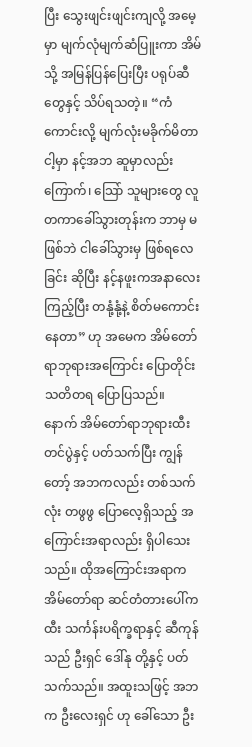ပြီး သွေးဖျင်းဖျင်းကျလို့ အမေ့မှာ မျက်လုံမျက်ဆံပြူးကာ အိမ်သို့ အမြန်ပြန်ပြေးပြီး ပရုပ်ဆီတွေနှင့် သိပ်ရသတဲ့။ “ကံကောင်းလို့ မျက်လုံးမခိုက်မိတာ ငါ့မှာ နင့်အဘ ဆူမှာလည်းကြောက်၊ သြော် သူများတွေ လူတကာခေါ်သွားတုန်းက ဘာမှ မဖြစ်ဘဲ ငါခေါ်သွားမှ ဖြစ်ရလေခြင်း ဆိုပြီး နင့်နဖူးကအနာလေးကြည့်ပြီး တနုံ့နုံ့နဲ့ စိတ်မကောင်းနေတာ” ဟု အမေက အိမ်တော်ရာဘုရားအကြောင်း ပြောတိုင်း သတိတရ ပြောပြသည်။
နောက် အိမ်တော်ရာဘုရားထီးတင်ပွဲနှင့် ပတ်သက်ပြီး ကျွန်တော့် အဘကလည်း တစ်သက်လုံး တဖွဖွ ပြောလေ့ရှိသည့် အကြောင်းအရာလည်း ရှိပါသေးသည်။ ထိုအကြောင်းအရာက အိမ်တော်ရာ ဆင်တံတားပေါ်က ထီး သင်္ကန်းပရိက္ခရာနှင့် ဆီကုန်သည် ဦးရှင် ဒေါ်နု တို့နှင့် ပတ်သက်သည်။ အထူးသဖြင့် အဘက ဦးလေးရှင် ဟု ခေါ်သော ဦး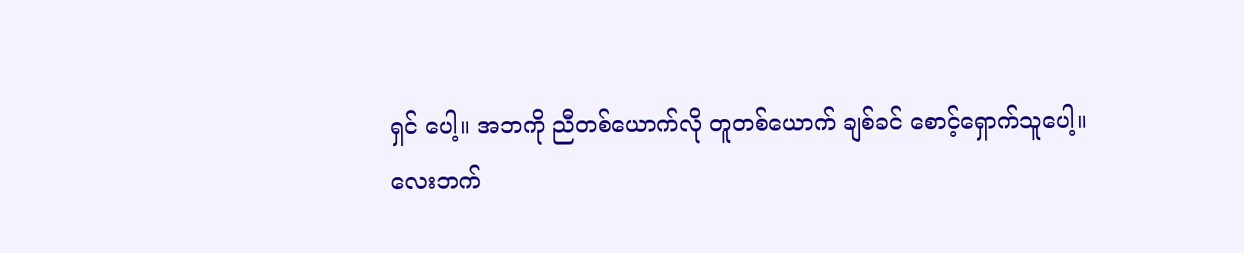ရှင် ပေါ့။ အဘကို ညီတစ်ယောက်လို တူတစ်ယောက် ချစ်ခင် စောင့်ရှောက်သူပေါ့။
လေးဘက်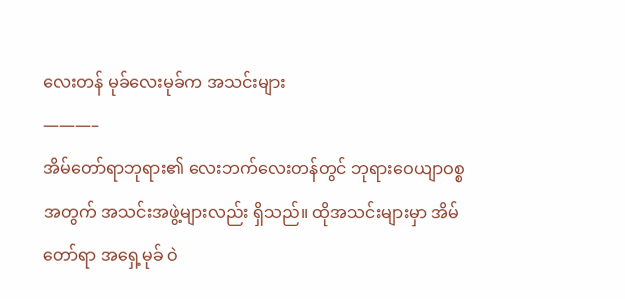လေးတန် မုခ်လေးမုခ်က အသင်းများ
———–
အိမ်တော်ရာဘုရား၏ လေးဘက်လေးတန်တွင် ဘုရားဝေယျာဝစ္စ အတွက် အသင်းအဖွဲ့များလည်း ရှိသည်။ ထိုအသင်းများမှာ အိမ်တော်ရာ အရှေ့မုခ် ဝဲ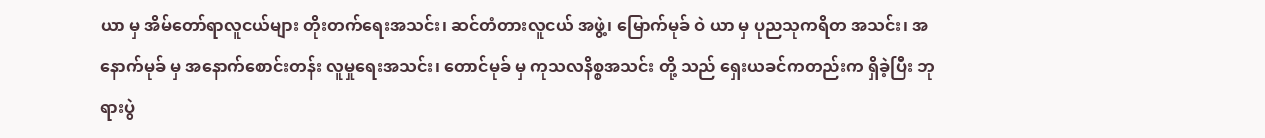ယာ မှ အိမ်တော်ရာလူငယ်များ တိုးတက်ရေးအသင်း၊ ဆင်တံတားလူငယ် အဖွဲ့၊ မြောက်မုခ် ဝဲ ယာ မှ ပုညသုကရိတ အသင်း၊ အနောက်မုခ် မှ အနောက်စောင်းတန်း လူမှုရေးအသင်း၊ တောင်မုခ် မှ ကုသလနိစ္စအသင်း တို့ သည် ရှေးယခင်ကတည်းက ရှိခဲ့ပြီး ဘုရားပွဲ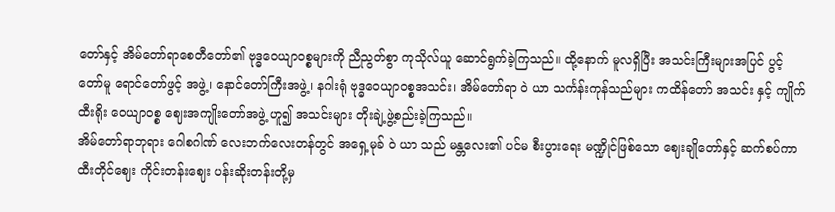တော်နှင့် အိမ်တော်ရာစေတီတော်၏ ဗုဒ္ဓဝေယျာဝစ္စများကို ညီညွတ်စွာ ကုသိုလ်ယူ ဆောင်ရွက်ခဲ့ကြသည်။ ထို့နောက် မူလရှိပြီး အသင်းကြီးများအပြင် ပွင့်တော်မူ ရောင်တော်ဖွင့် အဖွဲ့၊ နောင်တော်ကြီးအဖွဲ့၊ နဂါးရုံ ဗုဒ္ဓဝေယျာဝစ္စအသင်း၊ အိမ်တော်ရာ ဝဲ ယာ သင်္ကန်းကုန်သည်များ ကထိန်တော် အသင်း နှင့် ကျိုက်ထီးရိုး ဝေယျာဝစ္စ ဈေးအကျိုးတော်အဖွဲ့ ဟူ၍ အသင်းများ တိုးချဲ့ဖွဲ့စည်းခဲ့ကြသည်။
အိမ်တော်ရာဘုရား ဂေါစဂါဏ် လေးဘက်လေးတန်တွင် အရှေ့မုခ် ဝဲ ယာ သည် မန္တလေး၏ ပင်မ စီးပွားရေး မဏ္ဍိုင်ဖြစ်သော ဈေးချိုတော်နှင့် ဆက်စပ်ကာ ထီးတိုင်ဈေး ကိုင်းတန်းဈေး ပန်းဆိုးတန်းတို့မှ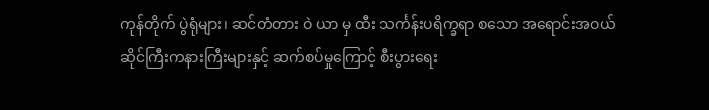ကုန်တိုက် ပွဲရုံများ၊ ဆင်တံတား ဝဲ ယာ မှ ထီး သင်္ကန်းပရိက္ခရာ စသော အရောင်းအဝယ်ဆိုင်ကြီးကနားကြီးများနှင့် ဆက်စပ်မှုကြောင့် စီးပွားရေး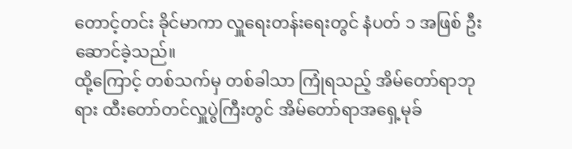တောင့်တင်း ခိုင်မာကာ လှူရေးတန်းရေးတွင် နံပတ် ၁ အဖြစ် ဦးဆောင်ခဲ့သည်။
ထို့ကြောင့် တစ်သက်မှ တစ်ခါသာ ကြုံရသည့် အိမ်တော်ရာဘုရား ထီးတော်တင်လှူပွဲကြီးတွင် အိမ်တော်ရာအရှေ့မုခ်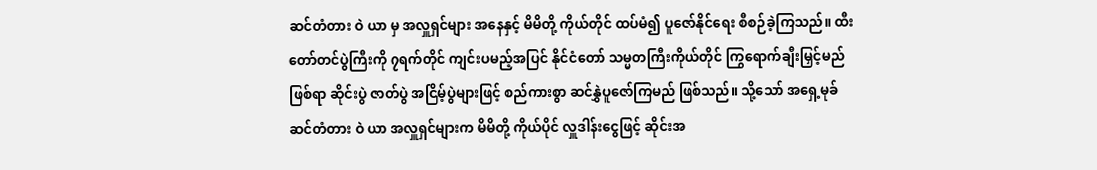ဆင်တံတား ဝဲ ယာ မှ အလှူရှင်များ အနေနှင့် မိမိတို့ ကိုယ်တိုင် ထပ်မံ၍ ပူဇော်နိုင်ရေး စီစဉ်ခဲ့ကြသည်။ ထီးတော်တင်ပွဲကြီးကို ၇ရက်တိုင် ကျင်းပမည့်အပြင် နိုင်ငံတော် သမ္မတကြီးကိုယ်တိုင် ကြွရောက်ချီးမြှင့်မည်ဖြစ်ရာ ဆိုင်းပွဲ ဇာတ်ပွဲ အငြိမ့်ပွဲများဖြင့် စည်ကားစွာ ဆင်နွှဲပူဇော်ကြမည် ဖြစ်သည်။ သို့သော် အရှေ့မုခ် ဆင်တံတား ဝဲ ယာ အလှူရှင်များက မိမိတို့ ကိုယ်ပိုင် လှူဒါန်းငွေဖြင့် ဆိုင်းအ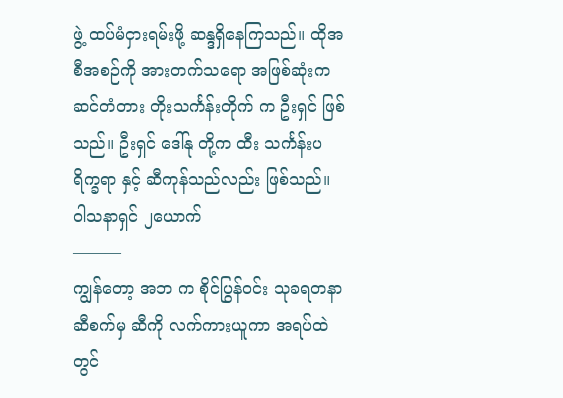ဖွဲ့ ထပ်မံငှားရမ်းဖို့ ဆန္ဒရှိနေကြသည်။ ထိုအစီအစဉ်ကို အားတက်သရော အဖြစ်ဆုံးက ဆင်တံတား တိုးသင်္ကန်းတိုက် က ဦးရှင် ဖြစ်သည်။ ဦးရှင် ဒေါ်နု တို့က ထီး သင်္ကန်းပရိက္ခရာ နှင့် ဆီကုန်သည်လည်း ဖြစ်သည်။
ဝါသနာရှင် ၂ယောက်
———
ကျွန်တော့ အဘ က စိုင်ပြွန်ဝင်း သုခရတနာဆီစက်မှ ဆီကို လက်ကားယူကာ အရပ်ထဲတွင်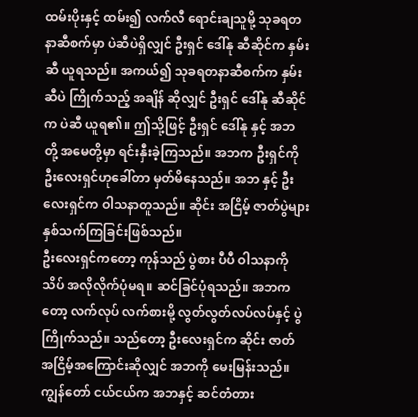ထမ်းပိုးနှင့် ထမ်း၍ လက်လီ ရောင်းချသူမို့ သုခရတနာဆီစက်မှာ ပဲဆီပဲရှိလျှင် ဦးရှင် ဒေါ်နု ဆီဆိုင်က နှမ်းဆီ ယူရသည်။ အကယ်၍ သုခရတနာဆီစက်က နှမ်းဆီပဲ ကြိုက်သည့် အချိန် ဆိုလျှင် ဦးရှင် ဒေါ်နု ဆီဆိုင်က ပဲဆီ ယူရ၏။ ဤသို့ဖြင့် ဦးရှင် ဒေါ်နု နှင့် အဘ တို့ အမေတို့မှာ ရင်းနှီးခဲ့ကြသည်။ အဘက ဦးရှင်ကို ဦးလေးရှင်ဟုခေါ်တာ မှတ်မိနေသည်။ အဘ နှင့် ဦးလေးရှင်က ဝါသနာတူသည်။ ဆိုင်း အငြိမ့် ဇာတ်ပွဲများ နှစ်သက်ကြခြင်းဖြစ်သည်။
ဦးလေးရှင်ကတော့ ကုန်သည် ပွဲစား ပီပီ ဝါသနာကို သိပ် အလိုလိုက်ပုံမရ။ ဆင်ခြင်ပုံရသည်။ အဘကတော့ လက်လုပ် လက်စားမို့ လွတ်လွတ်လပ်လပ်နှင့် ပွဲကြိုက်သည်။ သည်တော့ ဦးလေးရှင်က ဆိုင်း ဇာတ် အငြိမ့်အကြောင်းဆိုလျှင် အဘကို မေးမြန်းသည်။ ကျွန်တော် ငယ်ငယ်က အဘနှင့် ဆင်တံတား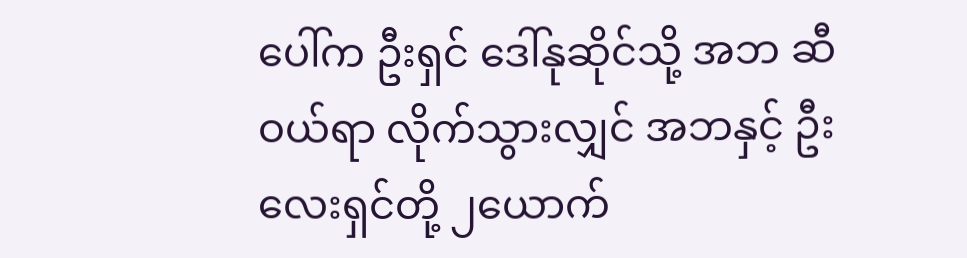ပေါ်က ဦးရှင် ဒေါ်နုဆိုင်သို့ အဘ ဆီဝယ်ရာ လိုက်သွားလျှင် အဘနှင့် ဦးလေးရှင်တို့ ၂ယောက်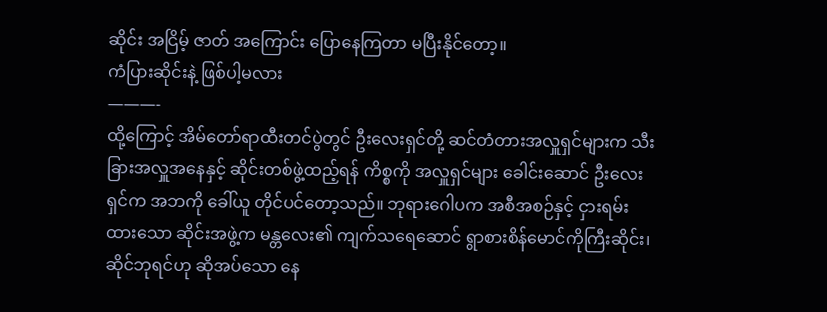ဆိုင်း အငြိမ့် ဇာတ် အကြောင်း ပြောနေကြတာ မပြီးနိုင်တော့။
ကံပြားဆိုင်းနဲ့ ဖြစ်ပါ့မလား
———-
ထို့ကြောင့် အိမ်တော်ရာထီးတင်ပွဲတွင် ဦးလေးရှင်တို့ ဆင်တံတားအလှူရှင်များက သီးခြားအလှူအနေနှင့် ဆိုင်းတစ်ဖွဲ့ထည့်ရန် ကိစ္စကို အလှူရှင်များ ခေါင်းဆောင် ဦးလေးရှင်က အဘကို ခေါ်ယူ တိုင်ပင်တော့သည်။ ဘုရားဂေါပက အစီအစဉ်နှင့် ငှားရမ်းထားသော ဆိုင်းအဖွဲ့က မန္တလေး၏ ကျက်သရေဆောင် ရွာစားစိန်မောင်ကိုကြီးဆိုင်း၊ ဆိုင်ဘုရင်ဟု ဆိုအပ်သော နေ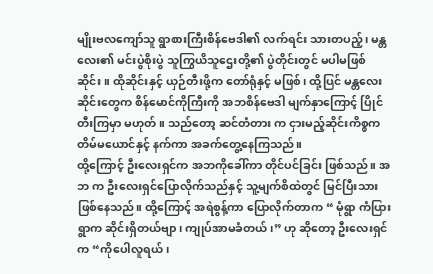မျိုးဗလကျော်သူ ရွာစားကြီးစိန်ဗေဒါ၏ လက်ရင်း သားတပည့်၊ မန္တလေး၏ မင်းပွဲစိုးပွဲ သူကြွယိသူဌေးတို့၏ ပွဲတိုင်းတွင် မပါမဖြစ်ဆိုင်း။ ထိုဆိုင်းနှင့် ယှဉ်တီးဖို့က တော်ရုံနှင့် မဖြစ်၊ ထို့ပြင် မန္တလေးဆိုင်းတွေက စိန်မောင်ကိုကြီးကို အဘစိန်ဗေဒါ မျက်နှာကြောင့် ပြိုင်တီးကြမှာ မဟုတ်။ သည်တော့ ဆင်တံတား က ငှားမည့်ဆိုင်းကိစ္စက တိမ်မယောင်နှင့် နက်ကာ အခက်တွေ့နေကြသည်။
ထို့ကြောင့် ဦးလေးရှင်က အဘကိုခေါ်ကာ တိုင်ပင်ခြင်း ဖြစ်သည်။ အဘ က ဦးလေးရှင်ပြောလိုက်သည်နှင့် သူ့မျက်စိထဲတွင် မြင်ပြီးသားဖြစ်နေသည်။ ထို့ကြောင့် အရဲစွန့်ကာ ပြောလိုက်တာက “ မုံရွာ ကံပြားရွာက ဆိုင်းရှိတယ်ဗျာ၊ ကျုပ်အာမခံတယ်၊” ဟု ဆိုတော့ ဦးလေးရှင်က “ကိုပေါလူရယ်၊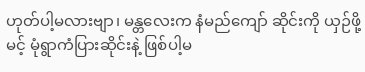ဟုတ်ပါ့မလားဗျာ၊ မန္တလေးက နံမည်ကျော် ဆိုင်းကို ယှဉ်ဖို့ မင့် မုံရွာကံပြားဆိုင်းနဲ့ ဖြစ်ပါ့မ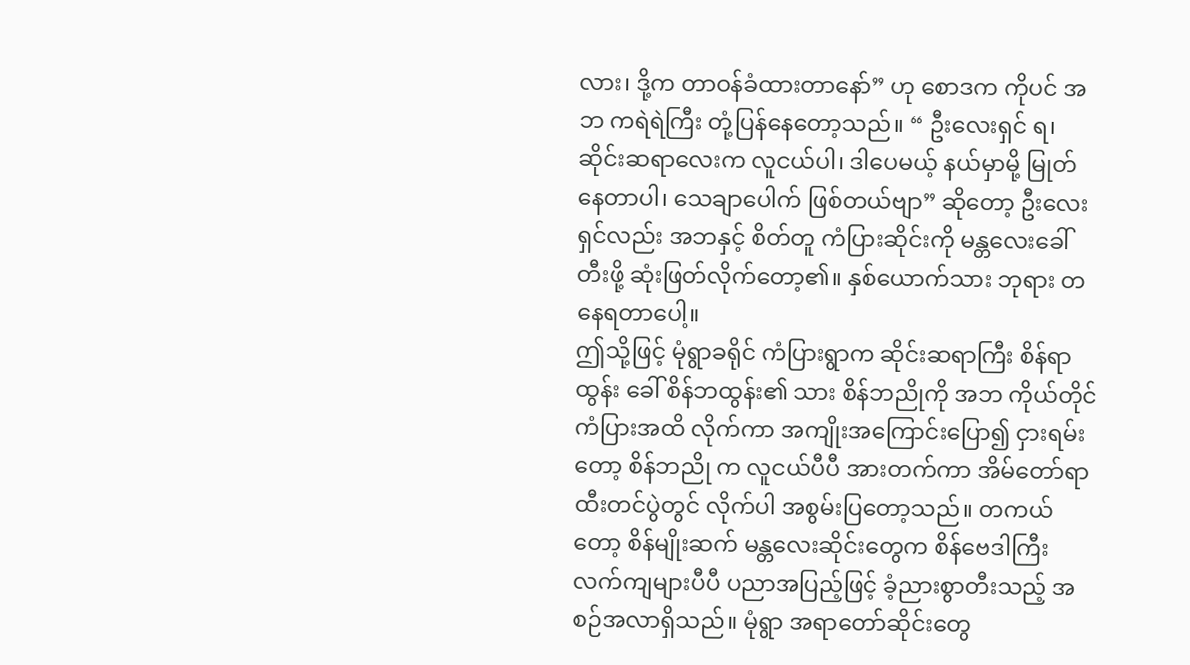လား၊ ဒို့က တာဝန်ခံထားတာနော်” ဟု စောဒက ကိုပင် အဘ ကရဲရဲကြီး တုံ့ပြန်နေတော့သည်။ “ ဦးလေးရှင် ရ၊ ဆိုင်းဆရာလေးက လူငယ်ပါ၊ ဒါပေမယ့် နယ်မှာမို့ မြုတ်နေတာပါ၊ သေချာပေါက် ဖြစ်တယ်ဗျာ” ဆိုတော့ ဦးလေးရှင်လည်း အဘနှင့် စိတ်တူ ကံပြားဆိုင်းကို မန္တလေးခေါ်တီးဖို့ ဆုံးဖြတ်လိုက်တော့၏။ နှစ်ယောက်သား ဘုရား တ နေရတာပေါ့။
ဤသို့ဖြင့် မုံရွာခရိုင် ကံပြားရွာက ဆိုင်းဆရာကြီး စိန်ရာထွန်း ခေါ် စိန်ဘထွန်း၏ သား စိန်ဘညိုကို အဘ ကိုယ်တိုင် ကံပြားအထိ လိုက်ကာ အကျိုးအကြောင်းပြော၍ ငှားရမ်းတော့ စိန်ဘညို က လူငယ်ပီပီ အားတက်ကာ အိမ်တော်ရာထီးတင်ပွဲတွင် လိုက်ပါ အစွမ်းပြတော့သည်။ တကယ်တော့ စိန်မျိုးဆက် မန္တလေးဆိုင်းတွေက စိန်ဗေဒါကြီး လက်ကျများပီပီ ပညာအပြည့်ဖြင့် ခံ့ညားစွာတီးသည့် အစဉ်အလာရှိသည်။ မုံရွာ အရာတော်ဆိုင်းတွေ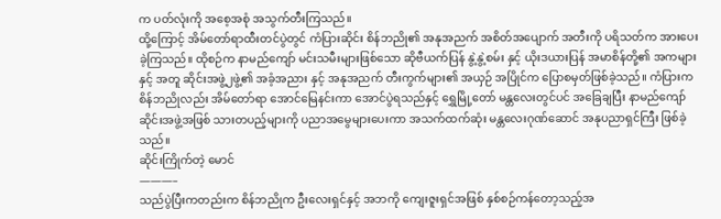က ပတ်လုံးကို အစေ့အစုံ အသွက်တီးကြသည်။
ထို့ကြောင့် အိမ်တော်ရာထီးတင်ပွဲတွင် ကံပြားဆိုင်း စိန်ဘညို၏ အနုအညက် အစိတ်အပျောက် အတီးကို ပရိသတ်က အားပေးခဲ့ကြသည်။ ထိုစဉ်က နာမည်ကျော် မင်းသမီးများဖြစ်သော ဆိုဗီယက်ပြန် နွဲ့နွဲ့စမ်း နှင့် ယိုးဒယားပြန် အမာစိန်တို့၏ အကများနှင့် အတူ ဆိုင်းအဖွဲ့၂ဖွဲ့၏ အခံ့အညား နှင့် အနုအညက် တီးကွက်များ၏ အယှဉ် အပြိုင်က ပြောစမှတ်ဖြစ်ခဲ့သည်။ ကံပြားက စိန်ဘညိုလည်း အိမ်တော်ရာ အောင်မြေနင်းကာ အောင်ပွဲရသည်နှင့် ရွှေမြို့တော် မန္တလေးတွင်ပင် အခြေချပြီး နာမည်ကျော် ဆိုင်းအဖွဲ့အဖြစ် သားတပည့်များကို ပညာအမွေများပေးကာ အသက်ထက်ဆုံး မန္တလေးဂုဏ်ဆောင် အနုပညာရှင်ကြီး ဖြစ်ခဲ့သည်။
ဆိုင်းကြိုက်တဲ့ မောင်
———–
သည်ပွဲပြီးကတည်းက စိန်ဘညိုက ဦးလေးရှင်နှင့် အဘကို ကျေးဇူးရှင်အဖြစ် နှစ်စဉ်ကန်တော့သည့်အ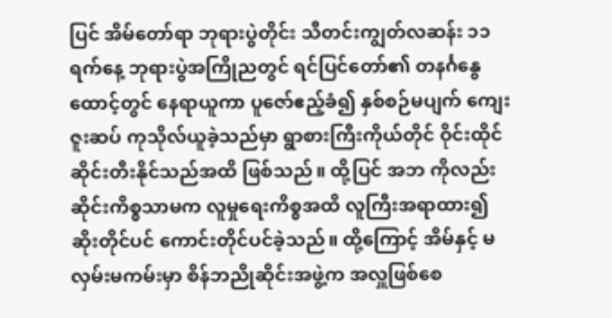ပြင် အိမ်တော်ရာ ဘုရားပွဲတိုင်း သီတင်းကျွတ်လဆန်း ၁၁ ရက်နေ့ ဘုရားပွဲအကြိုညတွင် ရင်ပြင်တော်၏ တနင်္ဂနွေထောင့်တွင် နေရာယူကာ ပူဇော်ဧည့်ခံ၍ နှစ်စဉ်မပျက် ကျေးဇူးဆပ် ကုသိုလ်ယူခဲ့သည်မှာ ရွာစားကြီးကိုယ်တိုင် ဝိုင်းထိုင် ဆိုင်းတီးနိုင်သည်အထိ ဖြစ်သည်။ ထို့ပြင် အဘ ကိုလည်း ဆိုင်းကိစ္စသာမက လူမှုရေးကိစ္စအထိ လူကြီးအရာထား၍ ဆိုးတိုင်ပင် ကောင်းတိုင်ပင်ခဲ့သည်။ ထို့ကြောင့် အိမ်နှင့် မလှမ်းမကမ်းမှာ စိန်ဘညိုဆိုင်းအဖွဲ့က အလှူဖြစ်စေ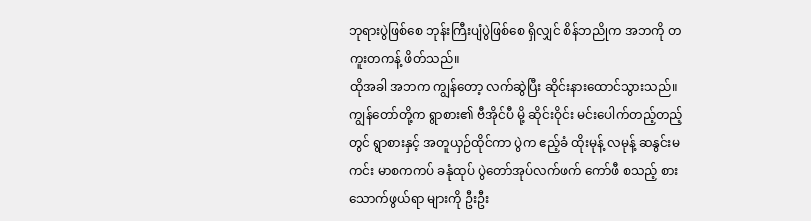ဘုရားပွဲဖြစ်စေ ဘုန်းကြီးပျံပွဲဖြစ်စေ ရှိလျှင် စိန်ဘညိုက အဘကို တကူးတကန့် ဖိတ်သည်။
ထိုအခါ အဘက ကျွန်တော့ လက်ဆွဲပြီး ဆိုင်းနားထောင်သွားသည်။ ကျွန်တော်တို့က ရွာစား၏ ဗီအိုင်ပီ မို့ ဆိုင်းဝိုင်း မင်းပေါက်တည့်တည့်တွင် ရွာစားနှင့် အတူယှဉ်ထိုင်ကာ ပွဲက ဧည့်ခံ ထိုးမုန့် လမုန့် ဆနွင်းမကင်း မာစကကပ် ခနုံထုပ် ပွဲတော်အုပ်လက်ဖက် ကော်ဖီ စသည့် စားသောက်ဖွယ်ရာ များကို ဦးဦး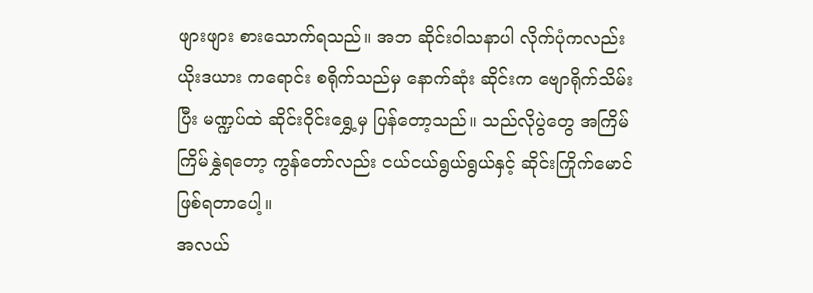ဖျားဖျား စားသောက်ရသည်။ အဘ ဆိုင်းဝါသနာပါ လိုက်ပုံကလည်း ယိုးဒယား ကရောင်း စရိုက်သည်မှ နောက်ဆုံး ဆိုင်းက ဗျောရိုက်သိမ်းပြီး မဏ္ဍပ်ထဲ ဆိုင်းဝိုင်းရွှေ့မှ ပြန်တော့သည်။ သည်လိုပွဲတွေ အကြိမ်ကြိမ်နွှဲရတော့ ကွန်တော်လည်း ငယ်ငယ်ရွယ်ရွယ်နှင့် ဆိုင်းကြိုက်မောင် ဖြစ်ရတာပေါ့။
အလယ်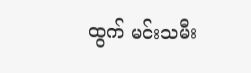ထွက် မင်းသမီး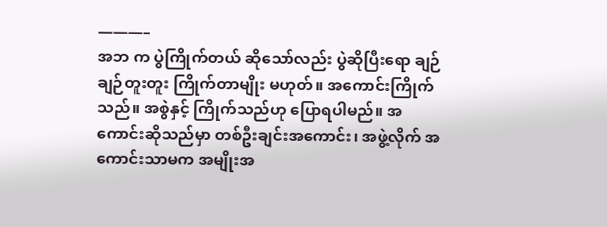———–
အဘ က ပွဲကြိုက်တယ် ဆိုသော်လည်း ပွဲဆိုပြီးရော ချဉ်ချဉ်တူးတူး ကြိုက်တာမျိုး မဟုတ်။ အကောင်းကြိုက်သည်။ အစွဲနှင့် ကြိုက်သည်ဟု ပြောရပါမည်။ အကောင်းဆိုသည်မှာ တစ်ဦးချင်းအကောင်း၊ အဖွဲ့လိုက် အကောင်းသာမက အမျိုးအ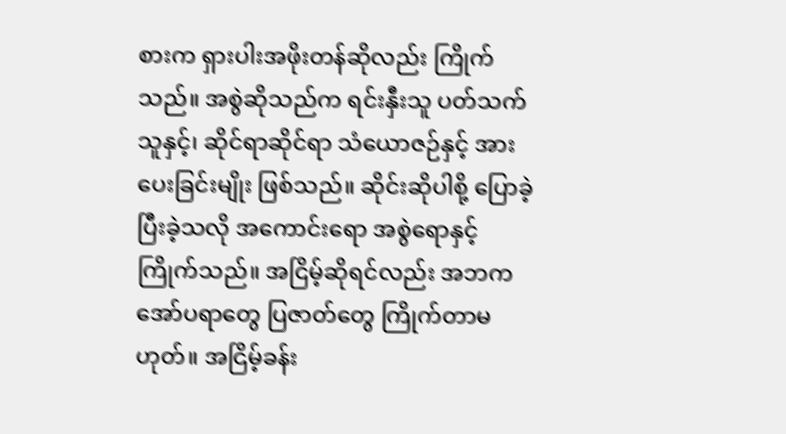စားက ရှားပါးအဖိုးတန်ဆိုလည်း ကြိုက်သည်။ အစွဲဆိုသည်က ရင်းနှီးသူ ပတ်သက်သူနှင့်၊ ဆိုင်ရာဆိုင်ရာ သံယောဇဉ်နှင့် အားပေးခြင်းမျိုး ဖြစ်သည်။ ဆိုင်းဆိုပါစို့ ပြောခဲ့ပြီးခဲ့သလို အကောင်းရော အစွဲရောနှင့် ကြိုက်သည်။ အငြိမ့်ဆိုရင်လည်း အဘက အော်ပရာတွေ ပြဇာတ်တွေ ကြိုက်တာမဟုတ်။ အငြိမ့်ခန်း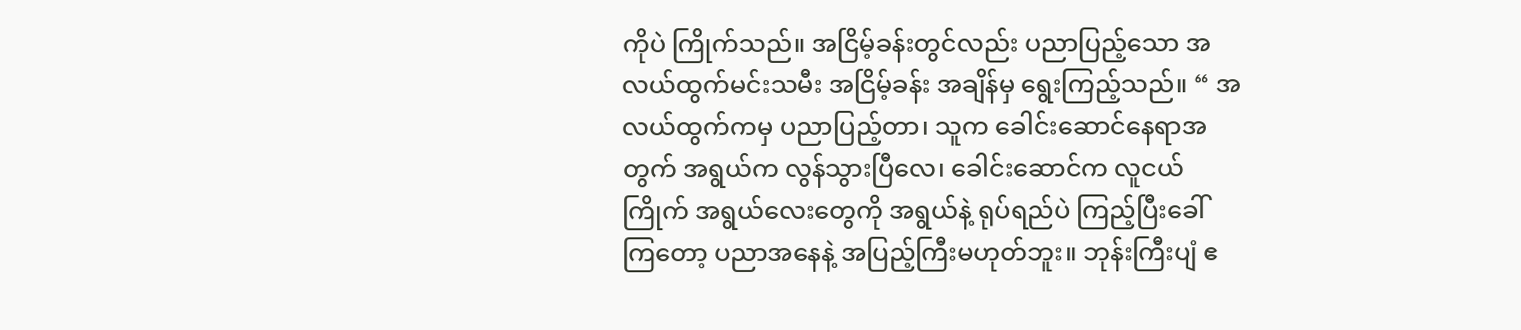ကိုပဲ ကြိုက်သည်။ အငြိမ့်ခန်းတွင်လည်း ပညာပြည့်သော အလယ်ထွက်မင်းသမီး အငြိမ့်ခန်း အချိန်မှ ရွေးကြည့်သည်။ “ အလယ်ထွက်ကမှ ပညာပြည့်တာ၊ သူက ခေါင်းဆောင်နေရာအတွက် အရွယ်က လွန်သွားပြီလေ၊ ခေါင်းဆောင်က လူငယ်ကြိုက် အရွယ်လေးတွေကို အရွယ်နဲ့ ရုပ်ရည်ပဲ ကြည့်ပြီးခေါ်ကြတော့ ပညာအနေနဲ့ အပြည့်ကြီးမဟုတ်ဘူး။ ဘုန်းကြီးပျံ ဧ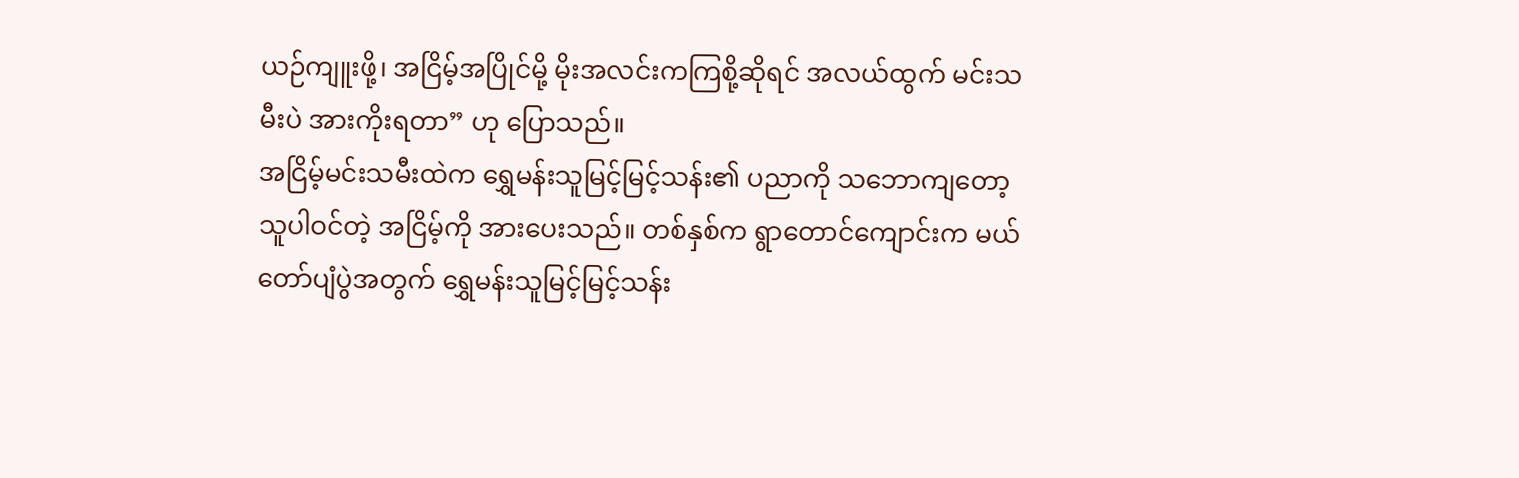ယဉ်ကျူးဖို့၊ အငြိမ့်အပြိုင်မို့ မိုးအလင်းကကြစို့ဆိုရင် အလယ်ထွက် မင်းသမီးပဲ အားကိုးရတာ” ဟု ပြောသည်။
အငြိမ့်မင်းသမီးထဲက ရွှေမန်းသူမြင့်မြင့်သန်း၏ ပညာကို သဘောကျတော့ သူပါဝင်တဲ့ အငြိမ့်ကို အားပေးသည်။ တစ်နှစ်က ရွာတောင်ကျောင်းက မယ်တော်ပျံပွဲအတွက် ရွှေမန်းသူမြင့်မြင့်သန်း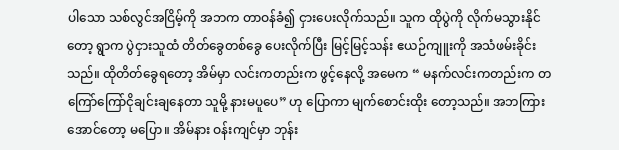ပါသော သစ်လွင်အငြိမ့်ကို အဘက တာဝန်ခံ၍ ငှားပေးလိုက်သည်။ သူက ထိုပွဲကို လိုက်မသွားနိုင်တော့ ရွာက ပွဲငှားသူထံ တိတ်ခွေတစ်ခွေ ပေးလိုက်ပြီး မြင့်မြင့်သန်း ဧယဉ်ကျူးကို အသံဖမ်းခိုင်းသည်။ ထိုတိတ်ခွေရတော့ အိမ်မှာ လင်းကတည်းက ဖွင့်နေလို့ အမေက “ မနက်လင်းကတည်းက တကြော်ကြော်ငိုချင်းချနေတာ သူမို့ နားမပူပေ” ဟု ပြောကာ မျက်စောင်းထိုး တော့သည်။ အဘကြားအောင်တော့ မပြော။ အိမ်နား ဝန်းကျင်မှာ ဘုန်း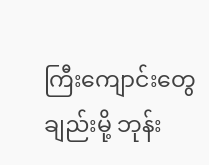ကြီးကျောင်းတွေ ချည်းမို့ ဘုန်း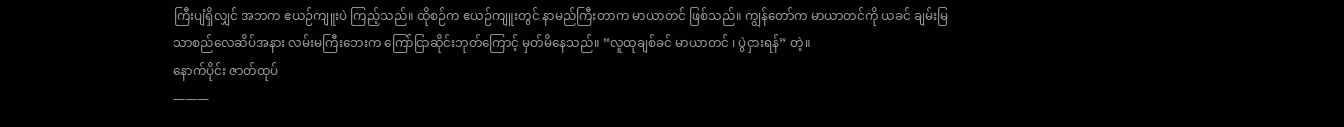ကြီးပျံရှိလျှင် အဘက ဧယဉ်ကျူးပဲ ကြည့်သည်။ ထိုစဉ်က ဧယဉ်ကျူးတွင် နာမည်ကြီးတာက မာယာတင် ဖြစ်သည်။ ကျွန်တော်က မာယာတင်ကို ယခင် ချမ်းမြသာစည်လေဆိပ်အနား လမ်းမကြီးဘေးက ကြော်ငြာဆိုင်းဘုတ်ကြောင့် မှတ်မိနေသည်။ “လူထုချစ်ခင် မာယာတင် ၊ ပွဲငှားရန်” တဲ့။
နောက်ပိုင်း ဇာတ်ထုပ်
———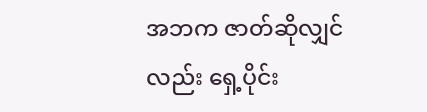အဘက ဇာတ်ဆိုလျှင်လည်း ရှေ့ပိုင်း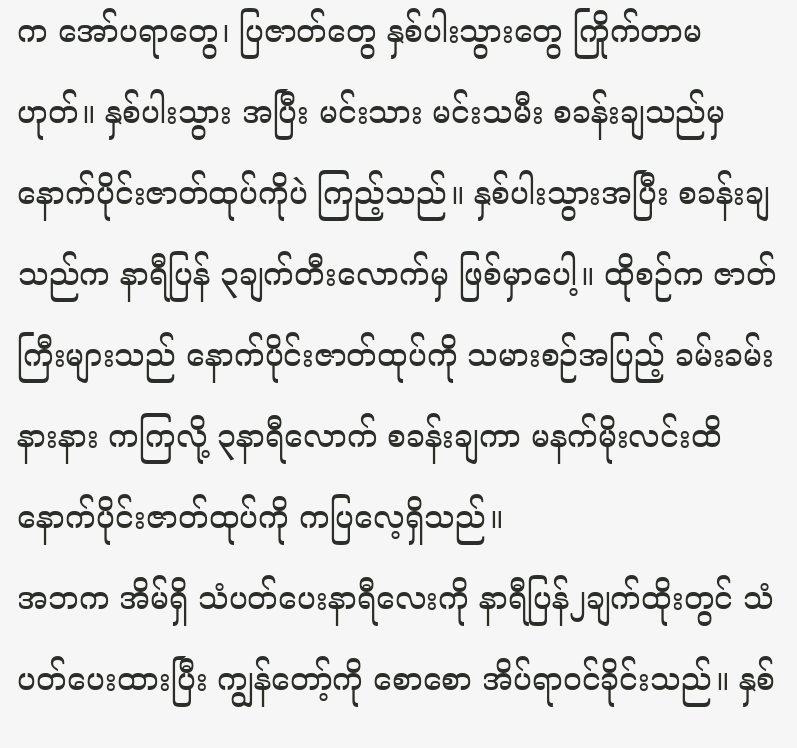က အော်ပရာတွေ၊ ပြဇာတ်တွေ နှစ်ပါးသွားတွေ ကြိုက်တာမဟုတ်။ နှစ်ပါးသွား အပြီး မင်းသား မင်းသမီး စခန်းချသည်မှ နောက်ပိုင်းဇာတ်ထုပ်ကိုပဲ ကြည့်သည်။ နှစ်ပါးသွားအပြီး စခန်းချသည်က နာရီပြန် ၃ချက်တီးလောက်မှ ဖြစ်မှာပေါ့။ ထိုစဉ်က ဇာတ်ကြီးများသည် နောက်ပိုင်းဇာတ်ထုပ်ကို သမားစဉ်အပြည့် ခမ်းခမ်းနားနား ကကြလို့ ၃နာရီလောက် စခန်းချကာ မနက်မိုးလင်းထိ နောက်ပိုင်းဇာတ်ထုပ်ကို ကပြလေ့ရှိသည်။
အဘက အိမ်ရှိ သံပတ်ပေးနာရီလေးကို နာရီပြန်၂ချက်ထိုးတွင် သံပတ်ပေးထားပြီး ကျွန်တော့်ကို စောစော အိပ်ရာဝင်ခိုင်းသည်။ နှစ်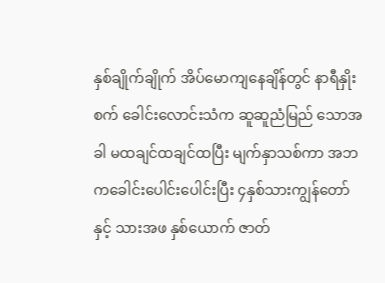နှစ်ချိုက်ချိုက် အိပ်မောကျနေချိန်တွင် နာရီနှိုးစက် ခေါင်းလောင်းသံက ဆူဆူညံမြည် သောအခါ မထချင်ထချင်ထပြီး မျက်နှာသစ်ကာ အဘကခေါင်းပေါင်းပေါင်းပြီး ၄နှစ်သားကျွန်တော်နှင့် သားအဖ နှစ်ယောက် ဇာတ်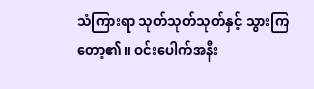သံကြားရာ သုတ်သုတ်သုတ်နှင့် သွားကြတော့၏။ ဝင်းပေါက်အနီး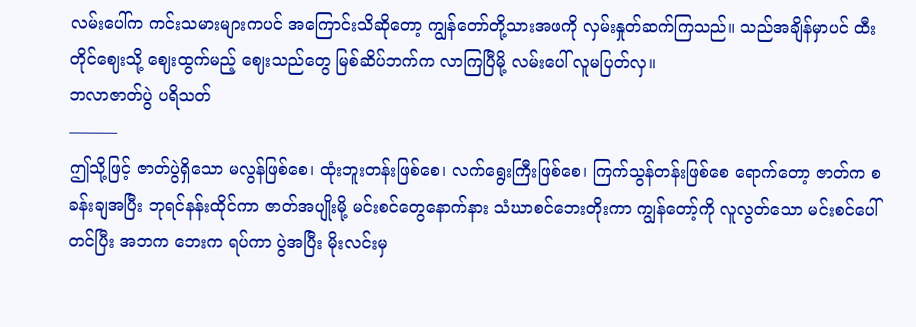လမ်းပေါ်က ကင်းသမားများကပင် အကြောင်းသိဆိုတော့ ကျွန်တော်တို့သားအဖကို လှမ်းနှုတ်ဆက်ကြသည်။ သည်အချိန်မှာပင် ထီးတိုင်ဈေးသို့ ဈေးထွက်မည့် ဈေးသည်တွေ မြစ်ဆိပ်ဘက်က လာကြပြီမို့ လမ်းပေါ် လူမပြတ်လှ။
ဘလာဇာတ်ပွဲ ပရိသတ်
———
ဤသို့ဖြင့် ဇာတ်ပွဲရှိသော မလွန်ဖြစ်စေ၊ ထုံးဘူးတန်းဖြစ်စေ၊ လက်ရွေးကြီးဖြစ်စေ၊ ကြက်သွန်တန်းဖြစ်စေ ရောက်တော့ ဇာတ်က စခန်းချအပြီး ဘုရင်နန်းထိုင်ကာ ဇာတ်အပျိုးမို့ မင်းစင်တွေနောက်နား သံဃာစင်ဘေးတိုးကာ ကျွန်တော့်ကို လူလွတ်သော မင်းစင်ပေါ်တင်ပြီး အဘက ဘေးက ရပ်ကာ ပွဲအပြီး မိုးလင်းမှ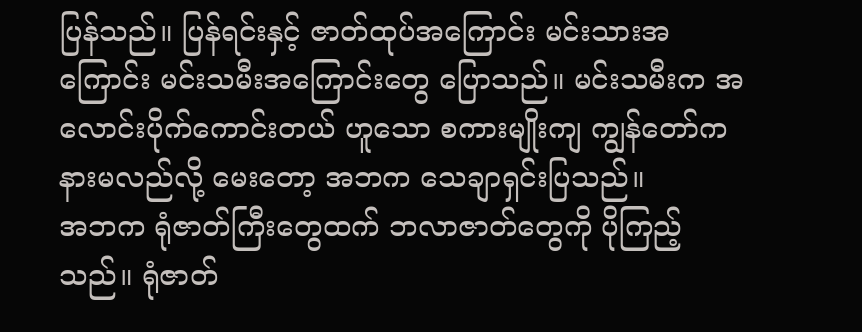ပြန်သည်။ ပြန်ရင်းနှင့် ဇာတ်ထုပ်အကြောင်း မင်းသားအကြောင်း မင်းသမီးအကြောင်းတွေ ပြောသည်။ မင်းသမီးက အလောင်းပိုက်ကောင်းတယ် ဟူသော စကားမျိုးကျ ကျွန်တော်က နားမလည်လို့ မေးတော့ အဘက သေချာရှင်းပြသည်။
အဘက ရုံဇာတ်ကြီးတွေထက် ဘလာဇာတ်တွေကို ပိုကြည့်သည်။ ရုံဇာတ်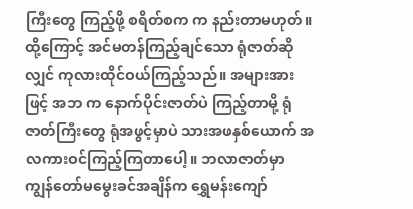ကြီးတွေ ကြည့်ဖို့ စရိတ်စက က နည်းတာမဟုတ်။ ထို့ကြောင့် အင်မတန်ကြည့်ချင်သော ရုံဇာတ်ဆိုလျှင် ကုလားထိုင်ဝယ်ကြည့်သည်။ အများအားဖြင့် အဘ က နောက်ပိုင်းဇာတ်ပဲ ကြည့်တာမို့ ရုံဇာတ်ကြီးတွေ ရုံအဖွင့်မှာပဲ သားအဖနှစ်ယောက် အလကားဝင်ကြည့်ကြတာပေါ့။ ဘလာဇာတ်မှာ ကျွန်တော်မမွေးခင်အချိန်က ရွှေမန်းကျော်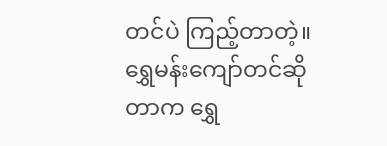တင်ပဲ ကြည့်တာတဲ့။ ရွှေမန်းကျော်တင်ဆိုတာက ရွှေ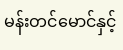မန်းတင်မောင်နှင့်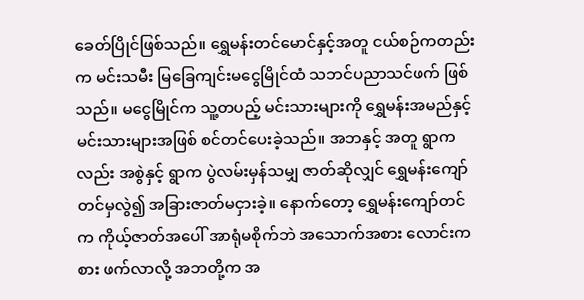ခေတ်ပြိုင်ဖြစ်သည်။ ရွှေမန်းတင်မောင်နှင့်အတူ ငယ်စဉ်ကတည်းက မင်းသမီး မြခြေကျင်းမငွေမြိုင်ထံ သဘင်ပညာသင်ဖက် ဖြစ်သည်။ မငွေမြိုင်က သူ့တပည့် မင်းသားများကို ရွှေမန်းအမည်နှင့် မင်းသားများအဖြစ် စင်တင်ပေးခဲ့သည်။ အဘနှင့် အတူ ရွာကလည်း အစွဲနှင့် ရွာက ပွဲလမ်းမှန်သမျှ ဇာတ်ဆိုလျှင် ရွှေမန်းကျော်တင်မှလွဲ၍ အခြားဇာတ်မငှားခဲ့။ နောက်တော့ ရွှေမန်းကျော်တင်က ကိုယ့်ဇာတ်အပေါ် အာရုံမစိုက်ဘဲ အသောက်အစား လောင်းကစား ဖက်လာလို့ အဘတို့က အ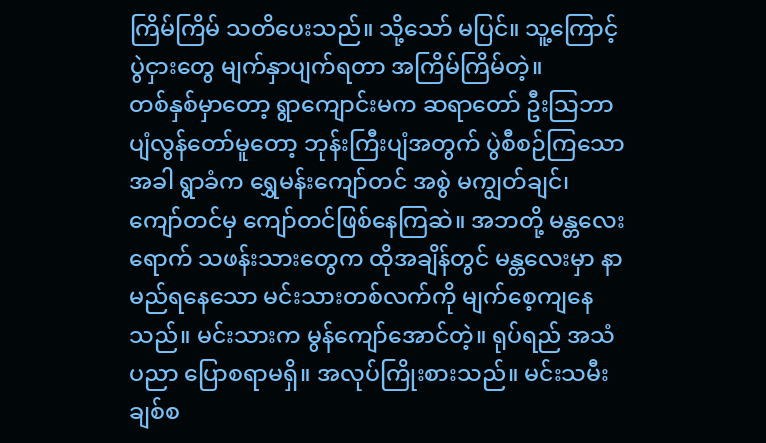ကြိမ်ကြိမ် သတိပေးသည်။ သို့သော် မပြင်။ သူ့ကြောင့် ပွဲငှားတွေ မျက်နှာပျက်ရတာ အကြိမ်ကြိမ်တဲ့။
တစ်နှစ်မှာတော့ ရွာကျောင်းမက ဆရာတော် ဦးသြဘာ ပျံလွန်တော်မူတော့ ဘုန်းကြီးပျံအတွက် ပွဲစီစဉ်ကြသောအခါ ရွာခံက ရွှေမန်းကျော်တင် အစွဲ မကျွတ်ချင်၊ ကျော်တင်မှ ကျော်တင်ဖြစ်နေကြဆဲ။ အဘတို့ မန္တလေးရောက် သဖန်းသားတွေက ထိုအချိန်တွင် မန္တလေးမှာ နာမည်ရနေသော မင်းသားတစ်လက်ကို မျက်စေ့ကျနေသည်။ မင်းသားက မွန်ကျော်အောင်တဲ့။ ရုပ်ရည် အသံ ပညာ ပြောစရာမရှိ။ အလုပ်ကြိုးစားသည်။ မင်းသမီး ချစ်စ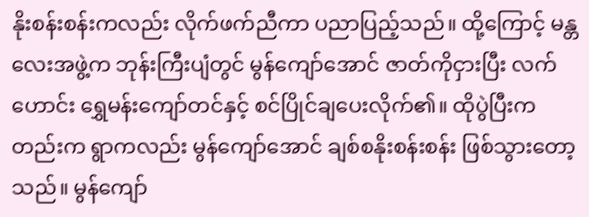နိုးစန်းစန်းကလည်း လိုက်ဖက်ညီကာ ပညာပြည့်သည်။ ထို့ကြောင့် မန္တလေးအဖွဲ့က ဘုန်းကြီးပျံတွင် မွန်ကျော်အောင် ဇာတ်ကိုငှားပြီး လက်ဟောင်း ရွှေမန်းကျော်တင်နှင့် စင်ပြိုင်ချပေးလိုက်၏။ ထိုပွဲပြီးကတည်းက ရွာကလည်း မွန်ကျော်အောင် ချစ်စနိုးစန်းစန်း ဖြစ်သွားတော့သည်။ မွန်ကျော်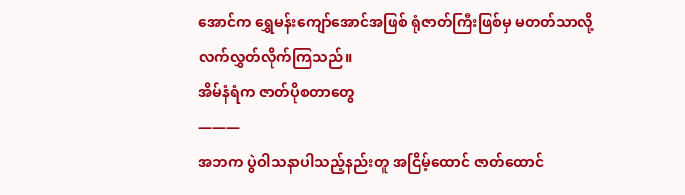အောင်က ရွှေမန်းကျော်အောင်အဖြစ် ရုံဇာတ်ကြီးဖြစ်မှ မတတ်သာလို့ လက်လွှတ်လိုက်ကြသည်။
အိမ်နံရံက ဇာတ်ပိုစတာတွေ
———
အဘက ပွဲဝါသနာပါသည့်နည်းတူ အငြိမ့်ထောင် ဇာတ်ထောင်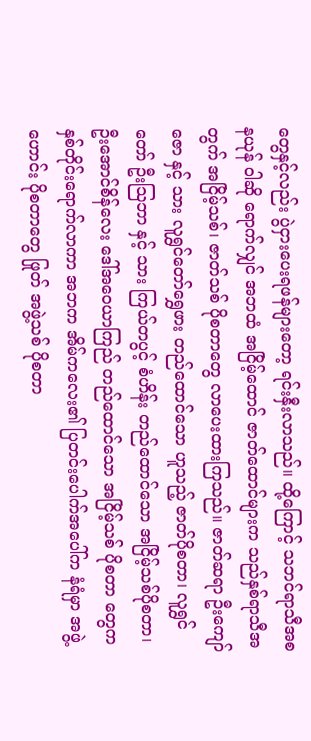တွေနှင့်လည်း ပွဲငှားပေးရဖန်များတော့ ရင်းနှီးလာသည်။ ထို့ကြောင့် သဘင်ရာသီအစ နယုန် ဝါဆို ရောက်လျှင် အဘထံ အငြိမ့်ထောင် ဇာတ်ထောင်များက သည်နှစ်ရာသီအတွက် အငြိမ့်သစ်၊ ဇာတ်သစ် ပိုစတာတွေ လာပေးထားကြသည်။ ဇာတ်ဆရာ ဦးကျော်ဇော နှင့် သား လူရွှင်တော်ရွှေဖား တည်ထောင်သော ဟူသည့် ဇာတ်ပိုစတာ၊ လူရွှင်တော် ဦးသြဘာ နှင့် သား ကြယ်တပွင့် စံဟိန်း တည်ထောင်သော အငြိမ့်သစ်ပိုစတာ၊ ဦးအောင်စိန်လေး ဒေါ်အဝေယာကြည် တည်ထောင်သော အငြိမ့်သစ် ပိုစတာ တွေက နှစ်တိုင်းရောက်လာကာ အဘက အိမ်ကလေး၏ ပြတင်းပေါက်အပေါ်က နံရံမှာ အဖွဲ့ဟောင်း ပိုစတာတွေ ဖြုတ် အဖွဲ့သစ် ပိုစတာ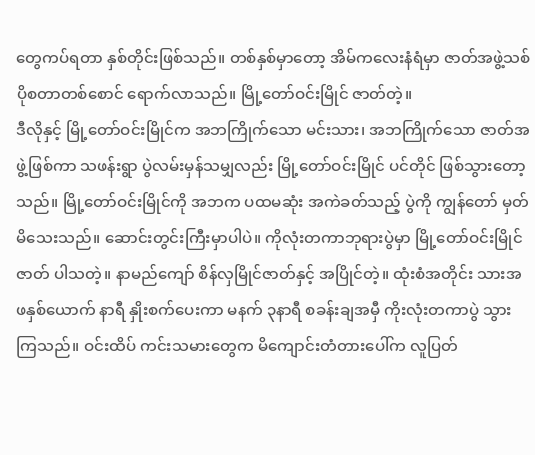တွေကပ်ရတာ နှစ်တိုင်းဖြစ်သည်။ တစ်နှစ်မှာတော့ အိမ်ကလေးနံရံမှာ ဇာတ်အဖွဲ့သစ် ပိုစတာတစ်စောင် ရောက်လာသည်။ မြို့တော်ဝင်းမြိုင် ဇာတ်တဲ့။
ဒီလိုနှင့် မြို့တော်ဝင်းမြိုင်က အဘကြိုက်သော မင်းသား၊ အဘကြိုက်သော ဇာတ်အဖွဲ့ဖြစ်ကာ သဖန်းရွာ ပွဲလမ်းမှန်သမျှလည်း မြို့တော်ဝင်းမြိုင် ပင်တိုင် ဖြစ်သွားတော့သည်။ မြို့တော်ဝင်းမြိုင်ကို အဘက ပထမဆုံး အကဲခတ်သည့် ပွဲကို ကျွန်တော် မှတ်မိသေးသည်။ ဆောင်းတွင်းကြီးမှာပါပဲ။ ကိုလုံးတကာဘုရားပွဲမှာ မြို့တော်ဝင်းမြိုင် ဇာတ် ပါသတဲ့။ နာမည်ကျော် စိန်လှမြိုင်ဇာတ်နှင့် အပြိုင်တဲ့။ ထုံးစံအတိုင်း သားအဖနှစ်ယောက် နာရီ နှိုးစက်ပေးကာ မနက် ၃နာရီ စခန်းချအမှီ ကိုးလုံးတကာပွဲ သွားကြသည်။ ဝင်းထိပ် ကင်းသမားတွေက မိကျောင်းတံတားပေါ်က လူပြတ်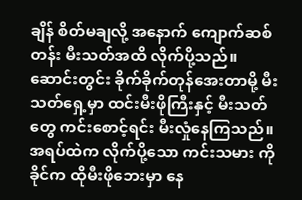ချိန် စိတ်မချလို့ အနောက် ကျောက်ဆစ်တန်း မီးသတ်အထိ လိုက်ပို့သည်။ ဆောင်းတွင်း ခိုက်ခိုက်တုန်အေးတာမို့ မီးသတ်ရှေ့မှာ ထင်းမီးဖိုကြီးနှင့် မီးသတ်တွေ ကင်းစောင့်ရင်း မီးလှုံနေကြသည်။ အရပ်ထဲက လိုက်ပို့သော ကင်းသမား ကိုခိုင်က ထိုမီးဖိုဘေးမှာ နေ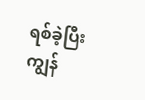ရစ်ခဲ့ပြီး ကျွန်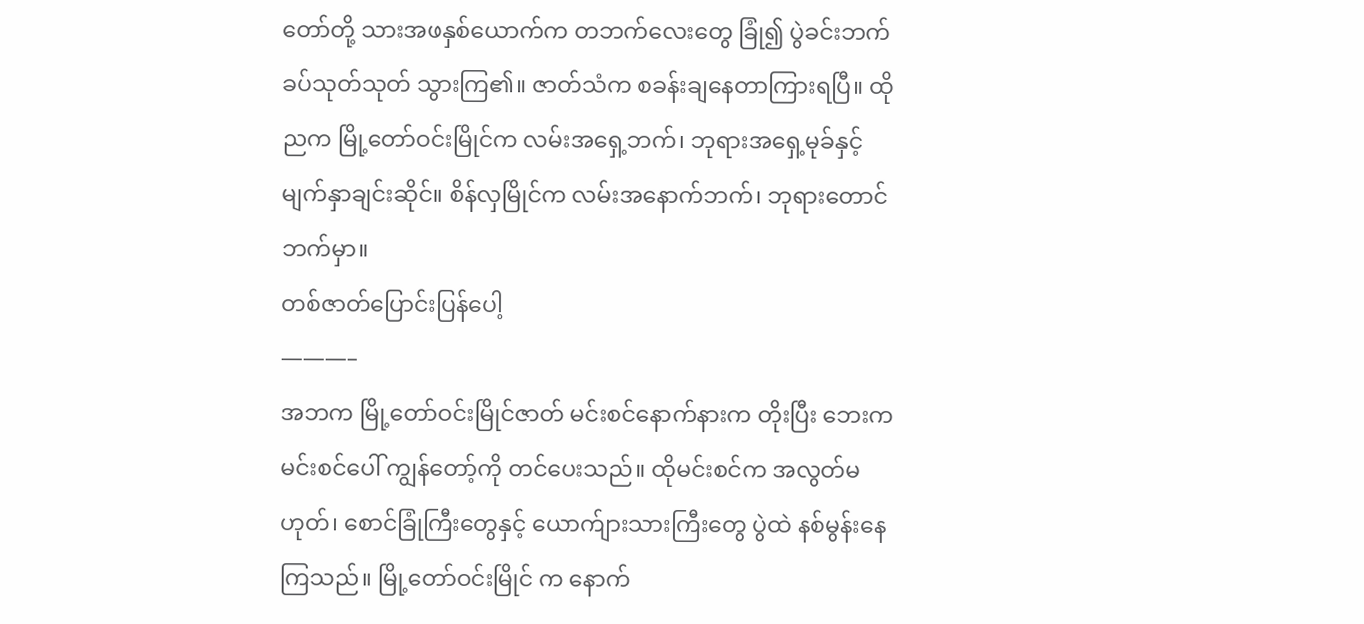တော်တို့ သားအဖနှစ်ယောက်က တဘက်လေးတွေ ခြုံ၍ ပွဲခင်းဘက် ခပ်သုတ်သုတ် သွားကြ၏။ ဇာတ်သံက စခန်းချနေတာကြားရပြီ။ ထိုညက မြို့တော်ဝင်းမြိုင်က လမ်းအရှေ့ဘက်၊ ဘုရားအရှေ့မုခ်နှင့် မျက်နှာချင်းဆိုင်။ စိန်လှမြိုင်က လမ်းအနောက်ဘက်၊ ဘုရားတောင်ဘက်မှာ။
တစ်ဇာတ်ပြောင်းပြန်ပေါ့
———–
အဘက မြို့တော်ဝင်းမြိုင်ဇာတ် မင်းစင်နောက်နားက တိုးပြီး ဘေးက မင်းစင်ပေါ် ကျွန်တော့်ကို တင်ပေးသည်။ ထိုမင်းစင်က အလွတ်မဟုတ်၊ စောင်ခြုံကြီးတွေနှင့် ယောက်ျားသားကြီးတွေ ပွဲထဲ နစ်မွန်းနေကြသည်။ မြို့တော်ဝင်းမြိုင် က နောက်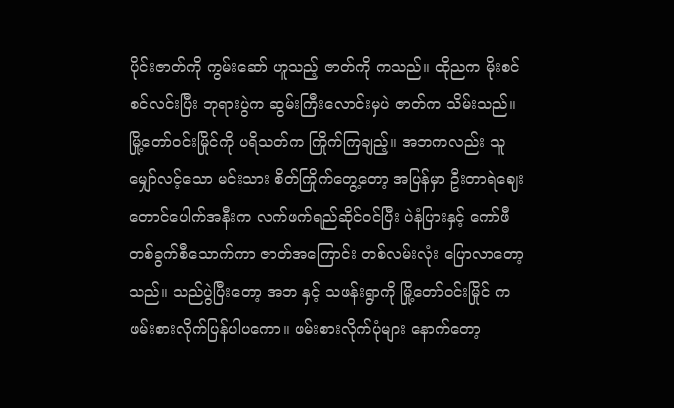ပိုင်းဇာတ်ကို ကွမ်းဆော် ဟူသည့် ဇာတ်ကို ကသည်။ ထိုညက မိုးစင်စင်လင်းပြီး ဘုရားပွဲက ဆွမ်းကြီးလောင်းမှပဲ ဇာတ်က သိမ်းသည်။ မြို့တော်ဝင်းမြိုင်ကို ပရိသတ်က ကြိုက်ကြချည့်။ အဘကလည်း သူမျှော်လင့်သော မင်းသား စိတ်ကြိုက်တွေ့တော့ အပြန်မှာ ဦးတာရဲဈေးတောင်ပေါက်အနီးက လက်ဖက်ရည်ဆိုင်ဝင်ပြီး ပဲနံပြားနှင့် ကော်ဖီတစ်ခွက်စီသောက်ကာ ဇာတ်အကြောင်း တစ်လမ်းလုံး ပြောလာတော့သည်။ သည်ပွဲပြီးတော့ အဘ နှင့် သဖန်းရွာကို မြို့တော်ဝင်းမြိုင် က ဖမ်းစားလိုက်ပြန်ပါပကော။ ဖမ်းစားလိုက်ပုံများ နောက်တော့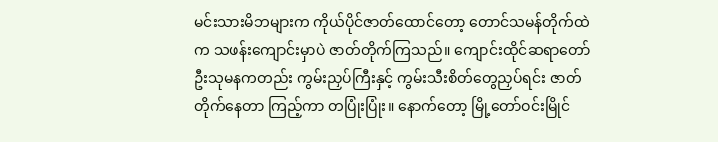မင်းသားမိဘများက ကိုယ်ပိုင်ဇာတ်ထောင်တော့ တောင်သမန်တိုက်ထဲက သဖန်းကျောင်းမှာပဲ ဇာတ်တိုက်ကြသည်။ ကျောင်းထိုင်ဆရာတော် ဦးသုမနကတည်း ကွမ်းညှပ်ကြီးနှင့် ကွမ်းသီးစိတ်တွေညှပ်ရင်း ဇာတ်တိုက်နေတာ ကြည့်ကာ တပြုံးပြုံး။ နောက်တော့ မြို့တော်ဝင်းမြိုင်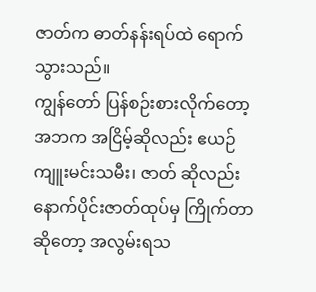ဇာတ်က ဓာတ်နန်းရပ်ထဲ ရောက်သွားသည်။
ကျွန်တော် ပြန်စဉ်းစားလိုက်တော့ အဘက အငြိမ့်ဆိုလည်း ဧယဉ်ကျူးမင်းသမီး၊ ဇာတ် ဆိုလည်း နောက်ပိုင်းဇာတ်ထုပ်မှ ကြိုက်တာဆိုတော့ အလွမ်းရသ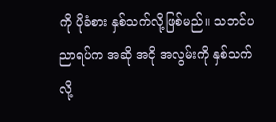ကို ပိုခံစား နှစ်သက်လို့ဖြစ်မည်။ သဘင်ပညာရပ်က အဆို အငို အလွမ်းကို နှစ်သက်လို့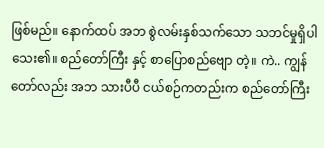ဖြစ်မည်။ နောက်ထပ် အဘ စွဲလမ်းနှစ်သက်သော သဘင်မှုရှိပါသေး၏။ စည်တော်ကြီး နှင့် စာပြောစည်ဗျော တဲ့။ ကဲ.. ကျွန်တော်လည်း အဘ သားပီပီ ငယ်စဉ်ကတည်းက စည်တော်ကြီး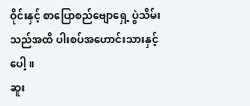ဝိုင်းနှင့် စာပြောစည်ဗျောရှေ့ ပွဲသိမ်းသည်အထိ ပါးစပ်အဟောင်းသားနှင့် ပေါ့။
ဆူး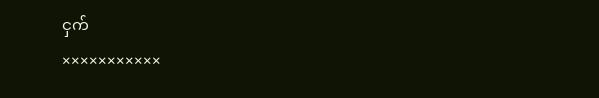ငှက်
×××××××××××